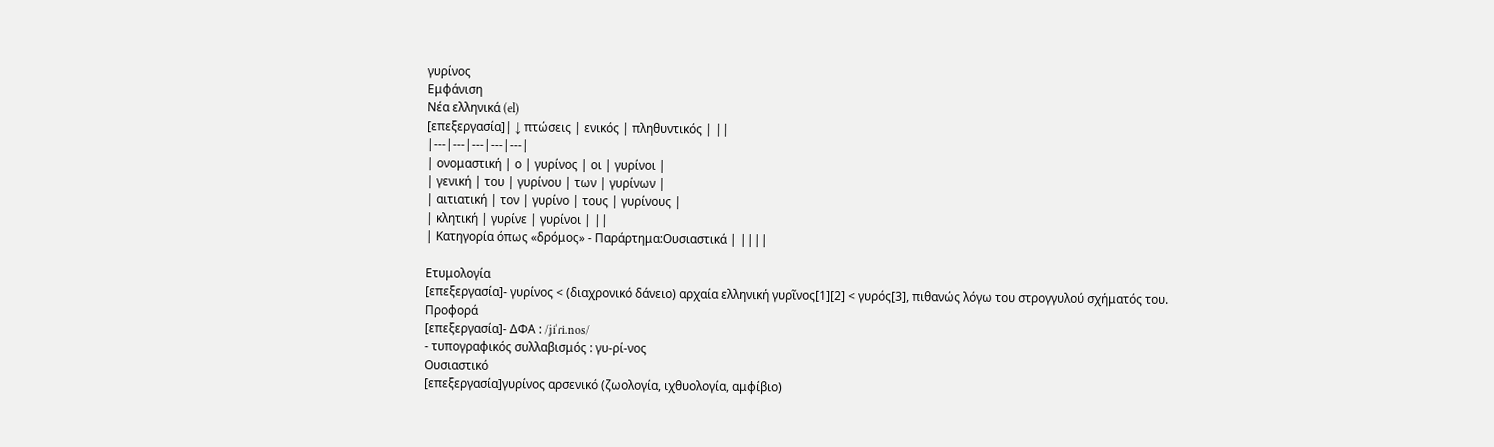γυρίνος
Εμφάνιση
Νέα ελληνικά (el)
[επεξεργασία]| ↓ πτώσεις | ενικός | πληθυντικός | ||
|---|---|---|---|---|
| ονομαστική | ο | γυρίνος | οι | γυρίνοι |
| γενική | του | γυρίνου | των | γυρίνων |
| αιτιατική | τον | γυρίνο | τους | γυρίνους |
| κλητική | γυρίνε | γυρίνοι | ||
| Κατηγορία όπως «δρόμος» - Παράρτημα:Ουσιαστικά | ||||

Ετυμολογία
[επεξεργασία]- γυρίνος < (διαχρονικό δάνειο) αρχαία ελληνική γυρῖνος[1][2] < γυρός[3], πιθανώς λόγω του στρογγυλού σχήματός του.
Προφορά
[επεξεργασία]- ΔΦΑ : /ʝiˈɾi.nos/
- τυπογραφικός συλλαβισμός : γυ‐ρί‐νος
Ουσιαστικό
[επεξεργασία]γυρίνος αρσενικό (ζωολογία, ιχθυολογία, αμφίβιο)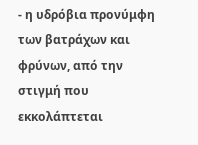- η υδρόβια προνύμφη των βατράχων και φρύνων, από την στιγμή που εκκολάπτεται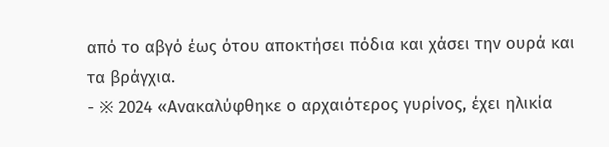από το αβγό έως ότου αποκτήσει πόδια και χάσει την ουρά και τα βράγχια.
- ※ 2024 «Ανακαλύφθηκε ο αρχαιότερος γυρίνος, έχει ηλικία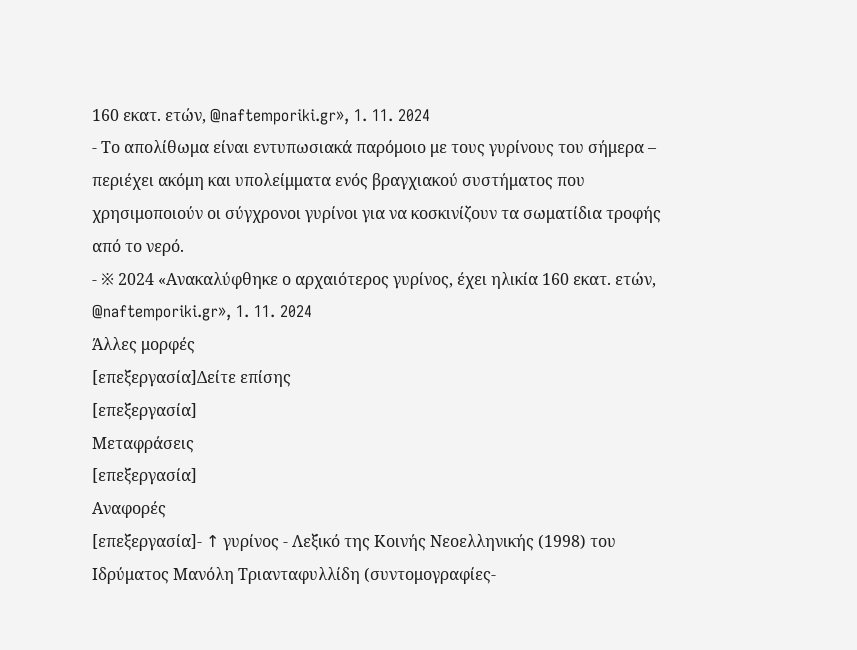160 εκατ. ετών, @naftemporiki.gr», 1. 11. 2024
- Το απολίθωμα είναι εντυπωσιακά παρόμοιο με τους γυρίνους του σήμερα – περιέχει ακόμη και υπολείμματα ενός βραγχιακού συστήματος που χρησιμοποιούν οι σύγχρονοι γυρίνοι για να κοσκινίζουν τα σωματίδια τροφής από το νερό.
- ※ 2024 «Ανακαλύφθηκε ο αρχαιότερος γυρίνος, έχει ηλικία 160 εκατ. ετών, @naftemporiki.gr», 1. 11. 2024
Άλλες μορφές
[επεξεργασία]Δείτε επίσης
[επεξεργασία]
Μεταφράσεις
[επεξεργασία]
Αναφορές
[επεξεργασία]- ↑ γυρίνος - Λεξικό της Κοινής Νεοελληνικής (1998) του Ιδρύματος Μανόλη Τριανταφυλλίδη (συντομογραφίες-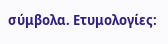σύμβολα. Ετυμολογίες: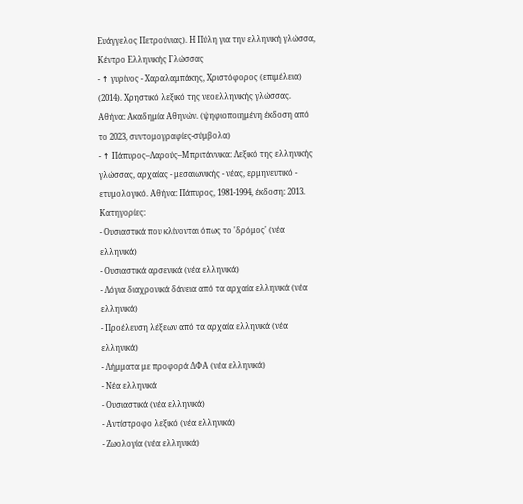Ευάγγελος Πετρούνιας). Η Πύλη για την ελληνική γλώσσα, Κέντρο Ελληνικής Γλώσσας
- ↑ γυρίνος - Χαραλαμπάκης, Χριστόφορος (επιμέλεια) (2014). Χρηστικό λεξικό της νεοελληνικής γλώσσας. Αθήνα: Ακαδημία Αθηνών. (ψηφιοποιημένη έκδοση από το 2023, συντομογραφίες-σύμβολα)
- ↑ Πάπυρος–Λαρούς–Μπριτάννικα: Λεξικό της ελληνικής γλώσσας, αρχαίας - μεσαιωνικής - νέας, ερμηνευτικό - ετυμολογικό. Αθήνα: Πάπυρος, 1981‑1994, έκδοση: 2013.
Κατηγορίες:
- Ουσιαστικά που κλίνονται όπως το 'δρόμος' (νέα ελληνικά)
- Ουσιαστικά αρσενικά (νέα ελληνικά)
- Λόγια διαχρονικά δάνεια από τα αρχαία ελληνικά (νέα ελληνικά)
- Προέλευση λέξεων από τα αρχαία ελληνικά (νέα ελληνικά)
- Λήμματα με προφορά ΔΦΑ (νέα ελληνικά)
- Νέα ελληνικά
- Ουσιαστικά (νέα ελληνικά)
- Αντίστροφο λεξικό (νέα ελληνικά)
- Ζωολογία (νέα ελληνικά)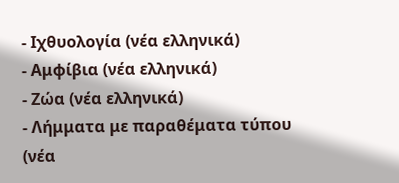- Ιχθυολογία (νέα ελληνικά)
- Αμφίβια (νέα ελληνικά)
- Ζώα (νέα ελληνικά)
- Λήμματα με παραθέματα τύπου (νέα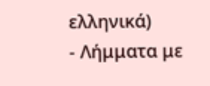ελληνικά)
- Λήμματα με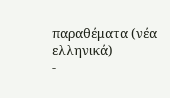παραθέματα (νέα ελληνικά)
-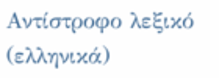Αντίστροφο λεξικό (ελληνικά)